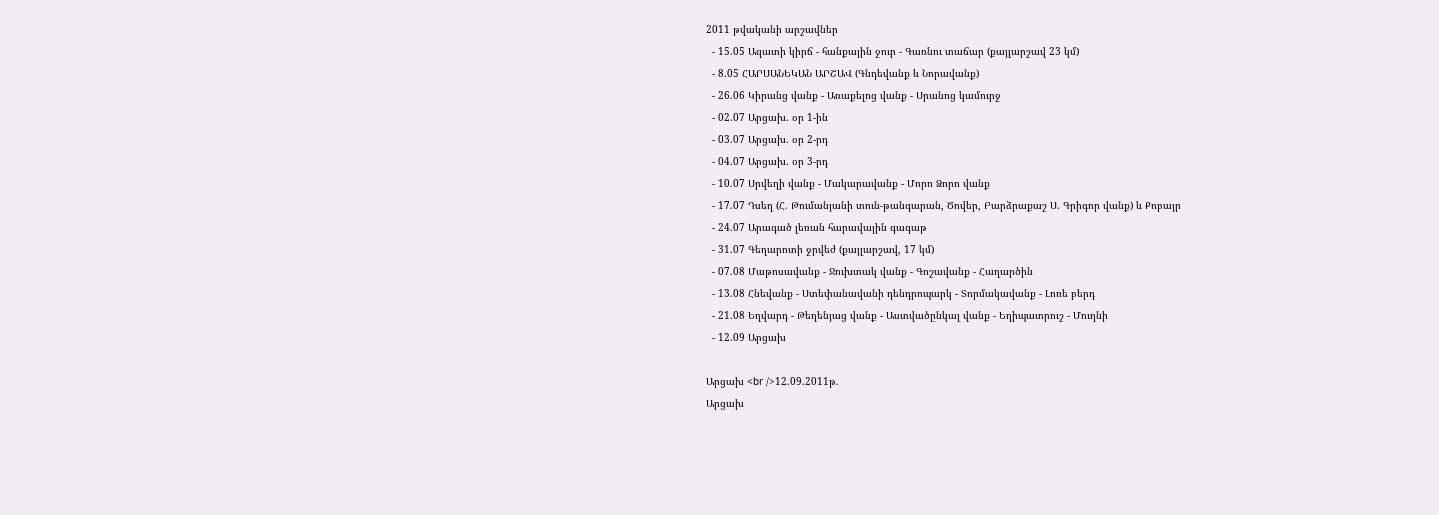2011 թվականի արշավներ
  - 15.05 Ազատի կիրճ - հանքային ջուր - Գառնու տաճար (քայլարշավ 23 կմ)
  - 8.05 ՀԱՐՍԱՆԵԿԱՆ ԱՐՇԱՎ (Գնդեվանք և Նորավանք)
  - 26.06 Կիրանց վանք - Առաքելոց վանք - Սրանոց կամուրջ
  - 02.07 Արցախ. օր 1-ին
  - 03.07 Արցախ. օր 2-րդ
  - 04.07 Արցախ. օր 3-րդ
  - 10.07 Սրվեղի վանք - Մակարավանք - Մորո Ձորո վանք
  - 17.07 Դսեղ (Հ. Թումանյանի տուն-թանգարան, Ծովեր, Բարձրաքաշ Ս. Գրիգոր վանք) և Քոբայր
  - 24.07 Արագած լեռան հարավային գագաթ
  - 31.07 Գեղարոտի ջրվեժ (քայլարշավ, 17 կմ)
  - 07.08 Մաթոսավանք - Ջուխտակ վանք - Գոշավանք - Հաղարծին
  - 13.08 Հնեվանք - Ստեփանավանի դենդրոպարկ - Տորմակավանք - Լոռե բերդ
  - 21.08 Եղվարդ - Թեղենյաց վանք - Աստվածընկալ վանք - Եղիպատրուշ - Մուղնի
  - 12.09 Արցախ

Արցախ <br />12.09.2011թ.
Արցախ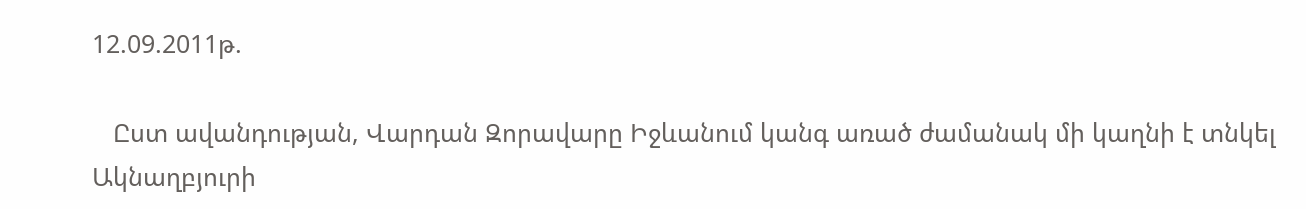12.09.2011թ.

   Ըստ ավանդության, Վարդան Զորավարը Իջևանում կանգ առած ժամանակ մի կաղնի է տնկել Ակնաղբյուրի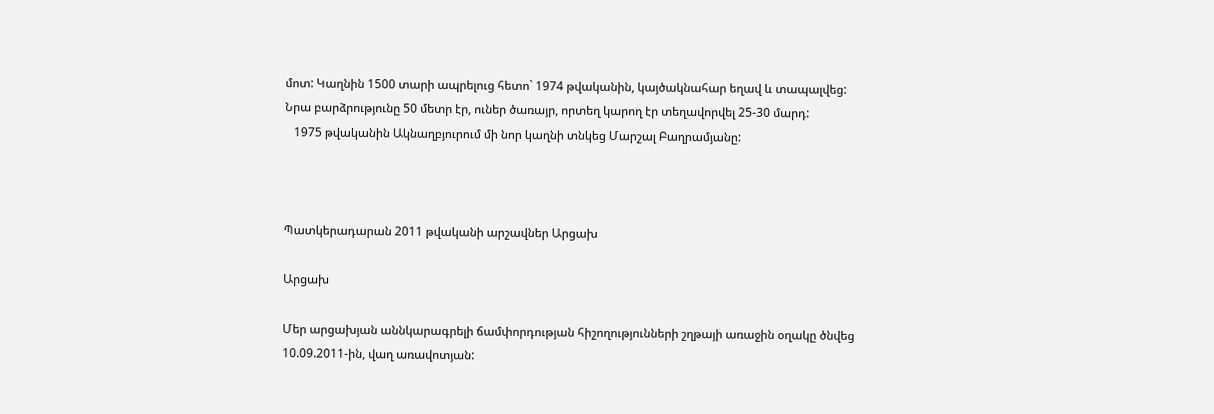մոտ: Կաղնին 1500 տարի ապրելուց հետո` 1974 թվականին, կայծակնահար եղավ և տապալվեց: Նրա բարձրությունը 50 մետր էր, ուներ ծառայր, որտեղ կարող էր տեղավորվել 25-30 մարդ:
   1975 թվականին Ակնաղբյուրում մի նոր կաղնի տնկեց Մարշալ Բաղրամյանը:



Պատկերադարան 2011 թվականի արշավներ Արցախ

Արցախ

Մեր արցախյան աննկարագրելի ճամփորդության հիշողությունների շղթայի առաջին օղակը ծնվեց 10.09.2011-ին, վաղ առավոտյան: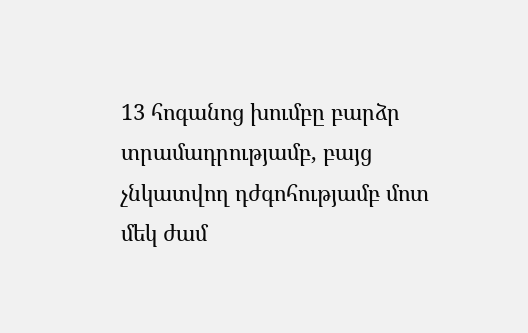13 հոգանոց խումբը բարձր տրամադրությամբ, բայց չնկատվող դժգոհությամբ մոտ մեկ ժամ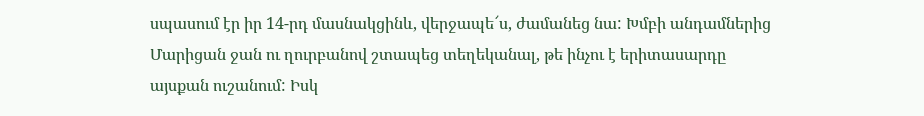սպասում էր իր 14-րդ մասնակցինև, վերջապե՜ս, ժամանեց նա: Խմբի անդամներից Մարիցան ջան ու ղուրբանով շտապեց տեղեկանալ, թե ինչու է երիտասարդը այսքան ուշանում: Իսկ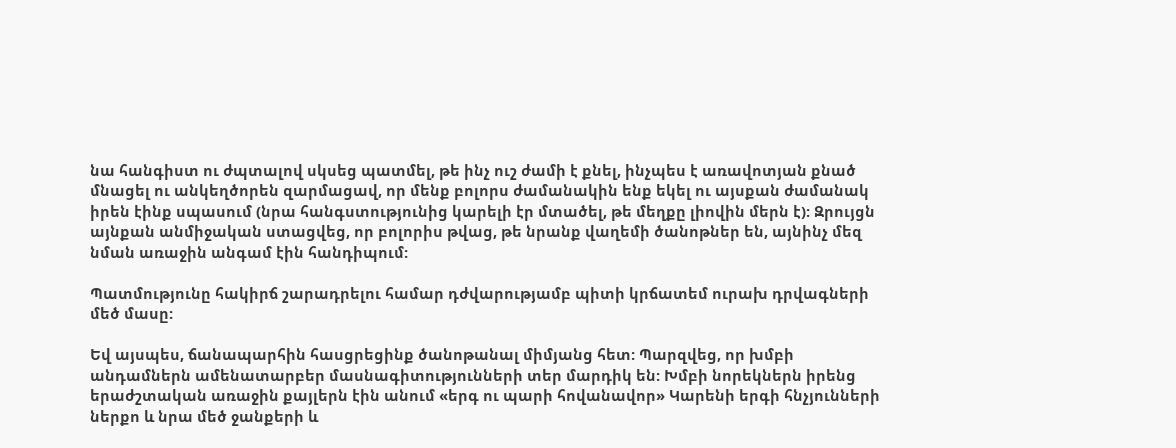նա հանգիստ ու ժպտալով սկսեց պատմել, թե ինչ ուշ ժամի է քնել, ինչպես է առավոտյան քնած մնացել ու անկեղծորեն զարմացավ, որ մենք բոլորս ժամանակին ենք եկել ու այսքան ժամանակ իրեն էինք սպասում (նրա հանգստությունից կարելի էր մտածել, թե մեղքը լիովին մերն է): Զրույցն այնքան անմիջական ստացվեց, որ բոլորիս թվաց, թե նրանք վաղեմի ծանոթներ են, այնինչ մեզ նման առաջին անգամ էին հանդիպում:

Պատմությունը հակիրճ շարադրելու համար դժվարությամբ պիտի կրճատեմ ուրախ դրվագների մեծ մասը:

Եվ այսպես, ճանապարհին հասցրեցինք ծանոթանալ միմյանց հետ: Պարզվեց, որ խմբի անդամներն ամենատարբեր մասնագիտությունների տեր մարդիկ են: Խմբի նորեկներն իրենց երաժշտական առաջին քայլերն էին անում «երգ ու պարի հովանավոր» Կարենի երգի հնչյունների ներքո և նրա մեծ ջանքերի և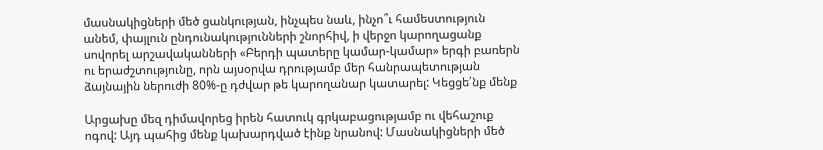մասնակիցների մեծ ցանկության, ինչպես նաև, ինչո՞ւ համեստություն անեմ, փայլուն ընդունակությունների շնորհիվ, ի վերջո կարողացանք սովորել արշավականների «Բերդի պատերը կամար-կամար» երգի բառերն ու երաժշտությունը, որն այսօրվա դրությամբ մեր հանրապետության ձայնային ներուժի 80%-ը դժվար թե կարողանար կատարել: Կեցցե՛նք մենք

Արցախը մեզ դիմավորեց իրեն հատուկ գրկաբացությամբ ու վեհաշուք ոգով: Այդ պահից մենք կախարդված էինք նրանով: Մասնակիցների մեծ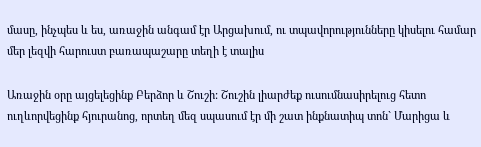մասը, ինչպես և ես, առաջին անգամ էր Արցախում, ու տպավորությունները կիսելու համար մեր լեզվի հարուստ բառապաշարը տեղի է տալիս

Առաջին օրը այցելեցինք Բերձոր և Շուշի: Շուշին լիարժեք ուսումնասիրելուց հետո ուղևորվեցինք հյուրանոց, որտեղ մեզ սպասում էր մի շատ ինքնատիպ տոն` Մարիցա և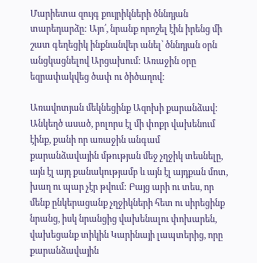Մարիետա զույգ քույրիկների ծննդյան տարեդարձը: Այո՛, նրանք որոշել էին իրենց մի շատ գեղեցիկ ինքնանվեր անել՝ ծննդյան օրն անցկացնելով Արցախում: Առաջին օրը եզրափակվեց ծափ ու ծիծաղով:

Առավոտյան մեկնեցինք Ազոխի քարանձավ: Անկեղծ ասած, բոլորս էլ մի փոքր վախենում էինք, քանի որ առաջին անգամ քարանձավային մթության մեջ չղջիկ տեսնելը, այն էլ այդ քանակությամբ և այն էլ այդքան մոտ, խաղ ու պար չէր թվում: Բայց արի ու տես, որ մենք ընկերացանք չղջիկների հետ ու սիրեցինք նրանց, իսկ նրանցից վախենալու փոխարեն, վախեցանք տիկին Կարինայի լապտերից, որը քարանձավային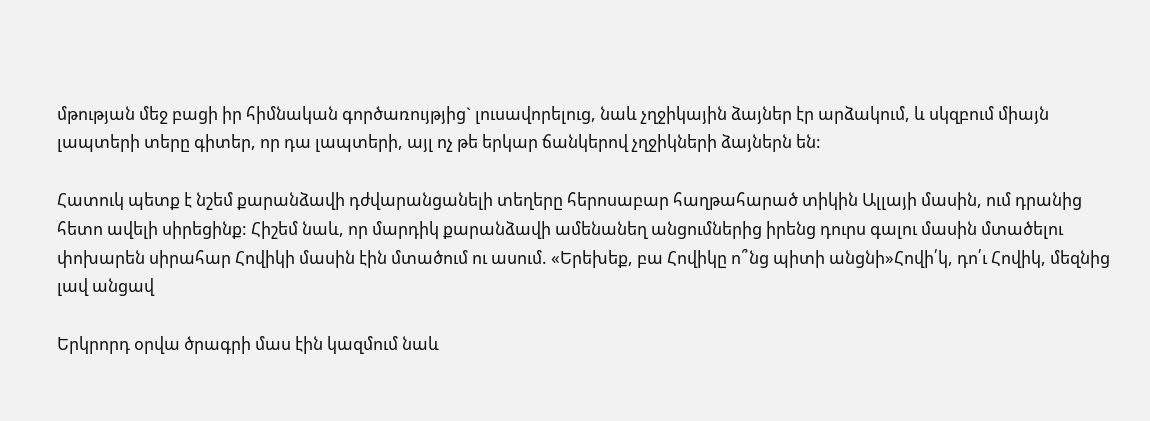մթության մեջ բացի իր հիմնական գործառույթյից` լուսավորելուց, նաև չղջիկային ձայներ էր արձակում, և սկզբում միայն լապտերի տերը գիտեր, որ դա լապտերի, այլ ոչ թե երկար ճանկերով չղջիկների ձայներն են:

Հատուկ պետք է նշեմ քարանձավի դժվարանցանելի տեղերը հերոսաբար հաղթահարած տիկին Ալլայի մասին, ում դրանից հետո ավելի սիրեցինք: Հիշեմ նաև, որ մարդիկ քարանձավի ամենանեղ անցումներից իրենց դուրս գալու մասին մտածելու փոխարեն սիրահար Հովիկի մասին էին մտածում ու ասում. «Երեխեք, բա Հովիկը ո՞նց պիտի անցնի»Հովի՛կ, դո՛ւ Հովիկ, մեզնից լավ անցավ

Երկրորդ օրվա ծրագրի մաս էին կազմում նաև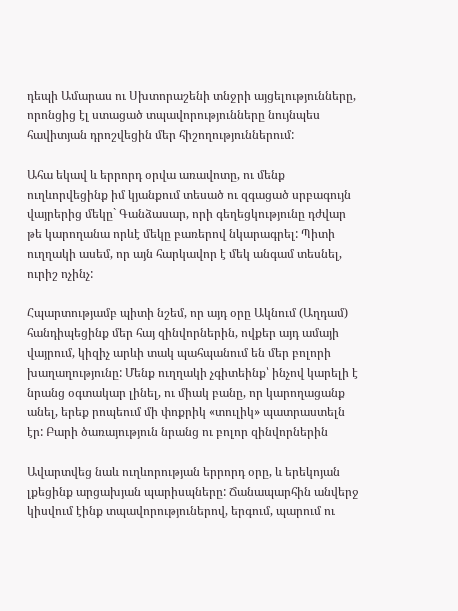դեպի Ամարաս ու Սխտորաշենի տնջրի այցելությունները, որոնցից էլ ստացած տպավորությունները նույնպես հավիտյան դրոշվեցին մեր հիշողություններում:

Ահա եկավ և երրորդ օրվա առավոտը, ու մենք ուղևորվեցինք իմ կյանքում տեսած ու զգացած սրբագույն վայրերից մեկը` Գանձասար, որի գեղեցկությունը դժվար թե կարողանա որևէ մեկը բառերով նկարագրել: Պիտի ուղղակի ասեմ, որ այն հարկավոր է մեկ անգամ տեսնել, ուրիշ ոչինչ:

Հպարտությամբ պիտի նշեմ, որ այդ օրը Ակնում (Աղդամ) հանդիպեցինք մեր հայ զինվորներին, ովքեր այդ ամայի վայրում, կիզիչ արևի տակ պահպանում են մեր բոլորի խաղաղությունը: Մենք ուղղակի չգիտեինք՝ ինչով կարելի է նրանց օգտակար լինել, ու միակ բանը, որ կարողացանք անել, երեք րոպեում մի փոքրիկ «տուլիկ» պատրաստելն էր: Բարի ծառայություն նրանց ու բոլոր զինվորներին

Ավարտվեց նաև ուղևորության երրորդ օրը, և երեկոյան լքեցինք արցախյան պարիսպները: Ճանապարհին անվերջ կիսվում էինք տպավորություներով, երգում, պարում ու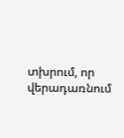տխրում, որ վերադառնում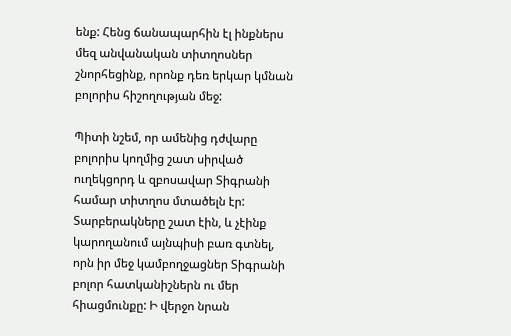ենք: Հենց ճանապարհին էլ ինքներս մեզ անվանական տիտղոսներ շնորհեցինք, որոնք դեռ երկար կմնան բոլորիս հիշողության մեջ:

Պիտի նշեմ, որ ամենից դժվարը բոլորիս կողմից շատ սիրված ուղեկցորդ և զբոսավար Տիգրանի համար տիտղոս մտածելն էր: Տարբերակները շատ էին, և չէինք կարողանում այնպիսի բառ գտնել, որն իր մեջ կամբողջացներ Տիգրանի բոլոր հատկանիշներն ու մեր հիացմունքը: Ի վերջո նրան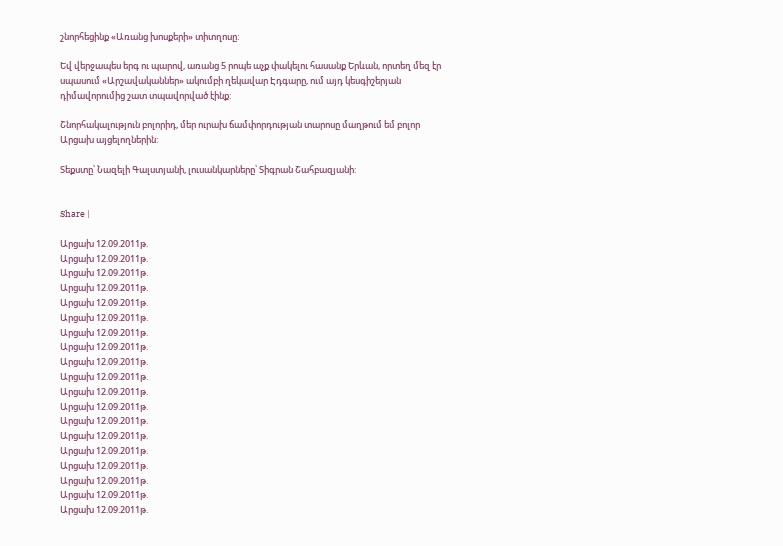շնորհեցինք «Առանց խոսքերի» տիտղոսը:

Եվ վերջապես երգ ու պարով, առանց 5 րոպե աչք փակելու հասանք Երևան, որտեղ մեզ էր սպասում «Արշավականներ» ակումբի ղեկավար Էդգարը, ում այդ կեսգիշերյան դիմավորումից շատ տպավորված էինք:

Շնորհակալություն բոլորիդ, մեր ուրախ ճամփորդության տարոսը մաղթում եմ բոլոր Արցախ այցելողներին:

Տեքստը՝ Նազելի Գալստյանի, լուսանկարները՝ Տիգրան Շահբազյանի:


Share |

Արցախ 12.09.2011թ.
Արցախ 12.09.2011թ.
Արցախ 12.09.2011թ.
Արցախ 12.09.2011թ.
Արցախ 12.09.2011թ.
Արցախ 12.09.2011թ.
Արցախ 12.09.2011թ.
Արցախ 12.09.2011թ.
Արցախ 12.09.2011թ.
Արցախ 12.09.2011թ.
Արցախ 12.09.2011թ.
Արցախ 12.09.2011թ.
Արցախ 12.09.2011թ.
Արցախ 12.09.2011թ.
Արցախ 12.09.2011թ.
Արցախ 12.09.2011թ.
Արցախ 12.09.2011թ.
Արցախ 12.09.2011թ.
Արցախ 12.09.2011թ.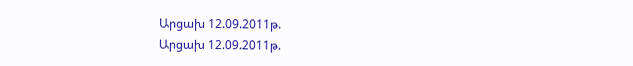Արցախ 12.09.2011թ.
Արցախ 12.09.2011թ.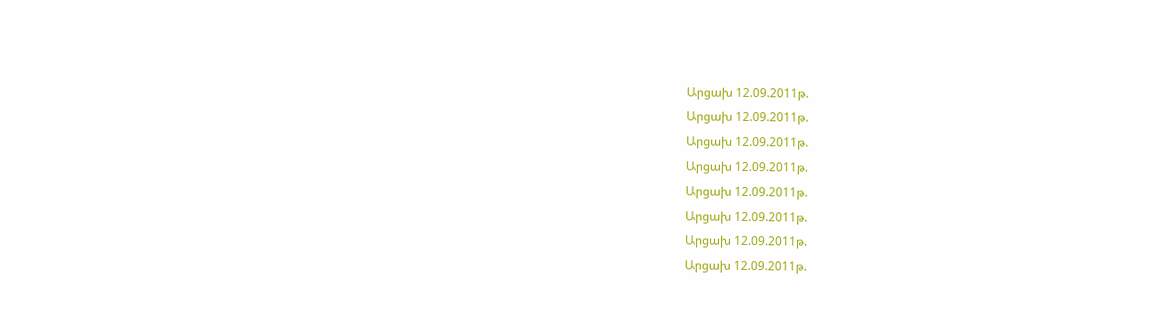Արցախ 12.09.2011թ.
Արցախ 12.09.2011թ.
Արցախ 12.09.2011թ.
Արցախ 12.09.2011թ.
Արցախ 12.09.2011թ.
Արցախ 12.09.2011թ.
Արցախ 12.09.2011թ.
Արցախ 12.09.2011թ.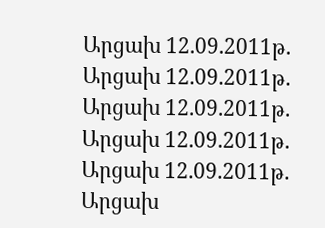Արցախ 12.09.2011թ.
Արցախ 12.09.2011թ.
Արցախ 12.09.2011թ.
Արցախ 12.09.2011թ.
Արցախ 12.09.2011թ.
Արցախ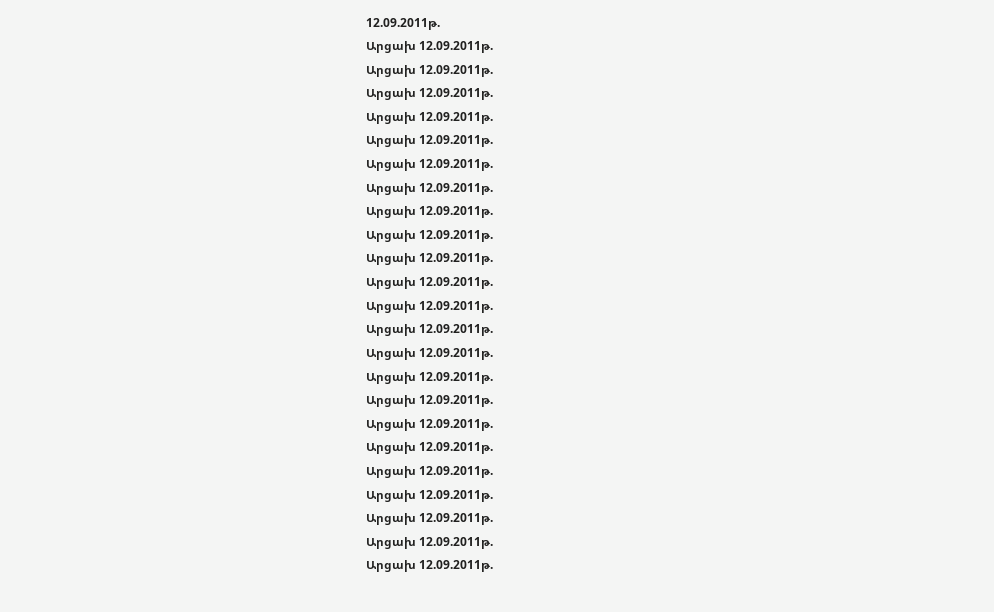12.09.2011թ.
Արցախ 12.09.2011թ.
Արցախ 12.09.2011թ.
Արցախ 12.09.2011թ.
Արցախ 12.09.2011թ.
Արցախ 12.09.2011թ.
Արցախ 12.09.2011թ.
Արցախ 12.09.2011թ.
Արցախ 12.09.2011թ.
Արցախ 12.09.2011թ.
Արցախ 12.09.2011թ.
Արցախ 12.09.2011թ.
Արցախ 12.09.2011թ.
Արցախ 12.09.2011թ.
Արցախ 12.09.2011թ.
Արցախ 12.09.2011թ.
Արցախ 12.09.2011թ.
Արցախ 12.09.2011թ.
Արցախ 12.09.2011թ.
Արցախ 12.09.2011թ.
Արցախ 12.09.2011թ.
Արցախ 12.09.2011թ.
Արցախ 12.09.2011թ.
Արցախ 12.09.2011թ.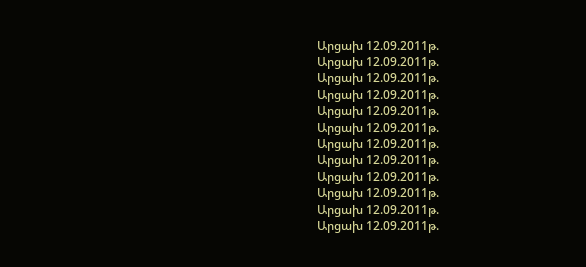Արցախ 12.09.2011թ.
Արցախ 12.09.2011թ.
Արցախ 12.09.2011թ.
Արցախ 12.09.2011թ.
Արցախ 12.09.2011թ.
Արցախ 12.09.2011թ.
Արցախ 12.09.2011թ.
Արցախ 12.09.2011թ.
Արցախ 12.09.2011թ.
Արցախ 12.09.2011թ.
Արցախ 12.09.2011թ.
Արցախ 12.09.2011թ.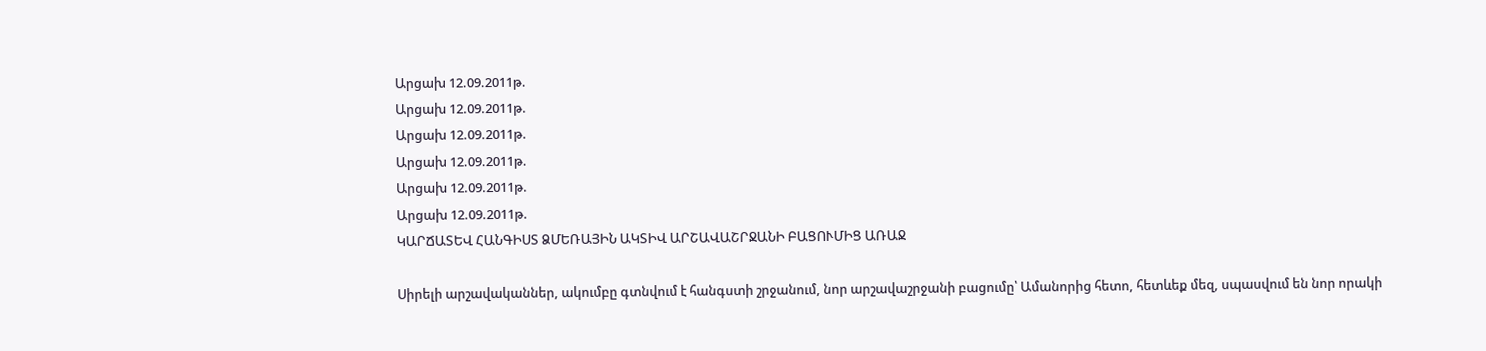Արցախ 12.09.2011թ.
Արցախ 12.09.2011թ.
Արցախ 12.09.2011թ.
Արցախ 12.09.2011թ.
Արցախ 12.09.2011թ.
Արցախ 12.09.2011թ.
ԿԱՐՃԱՏԵՎ ՀԱՆԳԻՍՏ ՁՄԵՌԱՅԻՆ ԱԿՏԻՎ ԱՐՇԱՎԱՇՐՋԱՆԻ ԲԱՑՈՒՄԻՑ ԱՌԱՋ

Սիրելի արշավականներ, ակումբը գտնվում է հանգստի շրջանում, նոր արշավաշրջանի բացումը՝ Ամանորից հետո, հետևեք մեզ, սպասվում են նոր որակի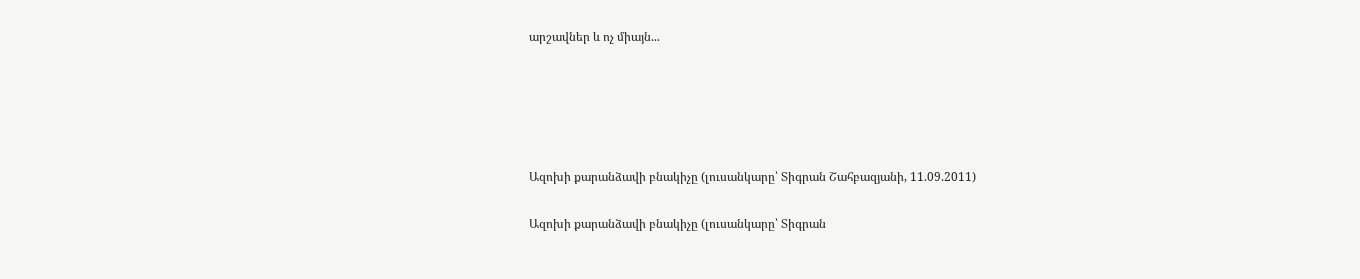արշավներ և ոչ միայն...





Ազոխի քարանձավի բնակիչը (լուսանկարը՝ Տիգրան Շահբազյանի, 11.09.2011)

Ազոխի քարանձավի բնակիչը (լուսանկարը՝ Տիգրան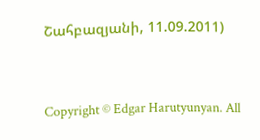Շահբազյանի, 11.09.2011)




Copyright © Edgar Harutyunyan. All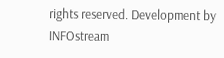rights reserved. Development by INFOstream